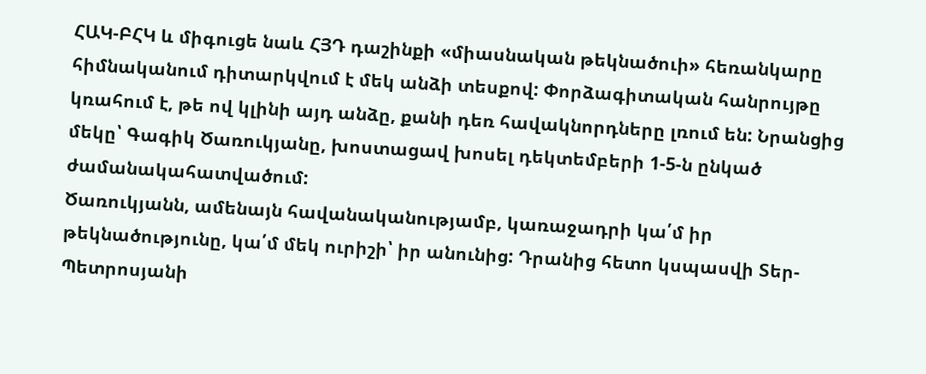ՀԱԿ-ԲՀԿ և միգուցե նաև ՀՅԴ դաշինքի «միասնական թեկնածուի» հեռանկարը հիմնականում դիտարկվում է մեկ անձի տեսքով: Փորձագիտական հանրույթը կռահում է, թե ով կլինի այդ անձը, քանի դեռ հավակնորդները լռում են: Նրանցից մեկը՝ Գագիկ Ծառուկյանը, խոստացավ խոսել դեկտեմբերի 1-5-ն ընկած ժամանակահատվածում:
Ծառուկյանն, ամենայն հավանականությամբ, կառաջադրի կա՛մ իր թեկնածությունը, կա՛մ մեկ ուրիշի՝ իր անունից: Դրանից հետո կսպասվի Տեր-Պետրոսյանի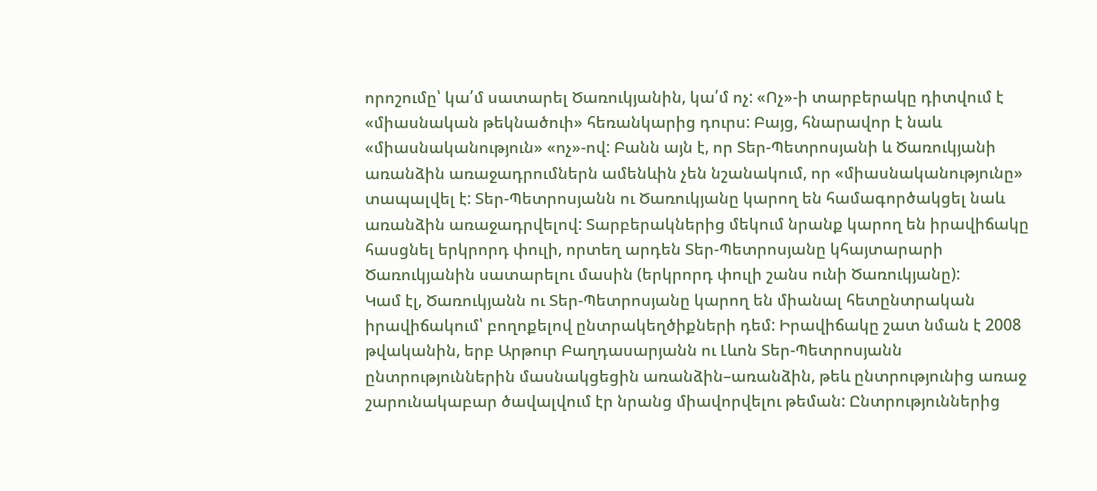որոշումը՝ կա՛մ սատարել Ծառուկյանին, կա՛մ ոչ: «Ոչ»-ի տարբերակը դիտվում է «միասնական թեկնածուի» հեռանկարից դուրս: Բայց, հնարավոր է նաև «միասնականություն» «ոչ»-ով: Բանն այն է, որ Տեր-Պետրոսյանի և Ծառուկյանի առանձին առաջադրումներն ամենևին չեն նշանակում, որ «միասնականությունը» տապալվել է: Տեր-Պետրոսյանն ու Ծառուկյանը կարող են համագործակցել նաև առանձին առաջադրվելով: Տարբերակներից մեկում նրանք կարող են իրավիճակը հասցնել երկրորդ փուլի, որտեղ արդեն Տեր-Պետրոսյանը կհայտարարի Ծառուկյանին սատարելու մասին (երկրորդ փուլի շանս ունի Ծառուկյանը):
Կամ էլ, Ծառուկյանն ու Տեր-Պետրոսյանը կարող են միանալ հետընտրական իրավիճակում՝ բողոքելով ընտրակեղծիքների դեմ: Իրավիճակը շատ նման է 2008 թվականին, երբ Արթուր Բաղդասարյանն ու Լևոն Տեր-Պետրոսյանն ընտրություններին մասնակցեցին առանձին–առանձին, թեև ընտրությունից առաջ շարունակաբար ծավալվում էր նրանց միավորվելու թեման: Ընտրություններից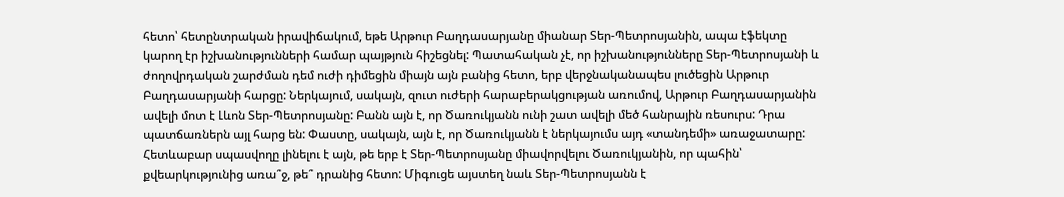հետո՝ հետընտրական իրավիճակում, եթե Արթուր Բաղդասարյանը միանար Տեր-Պետրոսյանին, ապա էֆեկտը կարող էր իշխանությունների համար պայթյուն հիշեցնել: Պատահական չէ, որ իշխանությունները Տեր-Պետրոսյանի և ժողովրդական շարժման դեմ ուժի դիմեցին միայն այն բանից հետո, երբ վերջնականապես լուծեցին Արթուր Բաղդասարյանի հարցը: Ներկայում, սակայն, զուտ ուժերի հարաբերակցության առումով, Արթուր Բաղդասարյանին ավելի մոտ է Լևոն Տեր-Պետրոսյանը: Բանն այն է, որ Ծառուկյանն ունի շատ ավելի մեծ հանրային ռեսուրս: Դրա պատճառներն այլ հարց են: Փաստը, սակայն, այն է, որ Ծառուկյանն է ներկայումս այդ «տանդեմի» առաջատարը: Հետևաբար սպասվողը լինելու է այն, թե երբ է Տեր-Պետրոսյանը միավորվելու Ծառուկյանին, որ պահին՝ քվեարկությունից առա՞ջ, թե՞ դրանից հետո: Միգուցե այստեղ նաև Տեր-Պետրոսյանն է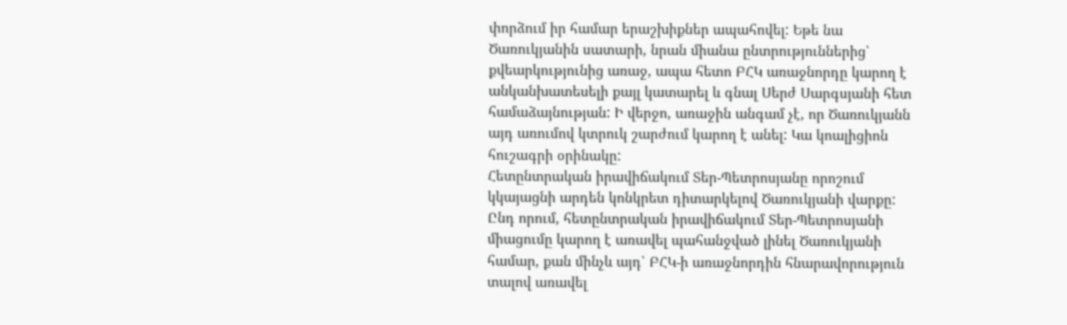փորձում իր համար երաշխիքներ ապահովել: Եթե նա Ծառուկյանին սատարի, նրան միանա ընտրություններից՝ քվեարկությունից առաջ, ապա հետո ԲՀԿ առաջնորդը կարող է անկանխատեսելի քայլ կատարել և գնալ Սերժ Սարգսյանի հետ համաձայնության: Ի վերջո, առաջին անգամ չէ, որ Ծառուկյանն այդ առումով կտրուկ շարժում կարող է անել: Կա կոալիցիոն հուշագրի օրինակը:
Հետընտրական իրավիճակում Տեր-Պետրոսյանը որոշում կկայացնի արդեն կոնկրետ դիտարկելով Ծառուկյանի վարքը: Ընդ որում, հետընտրական իրավիճակում Տեր-Պետրոսյանի միացումը կարող է առավել պահանջված լինել Ծառուկյանի համար, քան մինչև այդ՝ ԲՀԿ-ի առաջնորդին հնարավորություն տալով առավել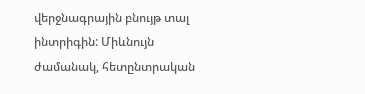վերջնագրային բնույթ տալ ինտրիգին: Միևնույն ժամանակ, հետընտրական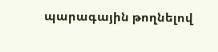պարագային թողնելով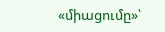«միացումը»՝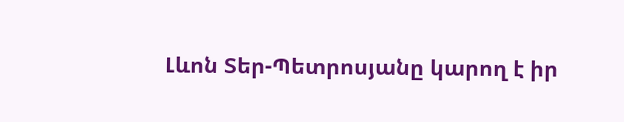Լևոն Տեր-Պետրոսյանը կարող է իր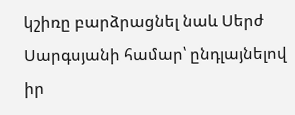կշիռը բարձրացնել նաև Սերժ Սարգսյանի համար՝ ընդլայնելով իր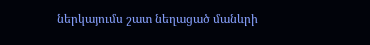ներկայումս շատ նեղացած մանևրի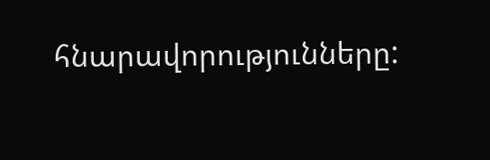հնարավորությունները: